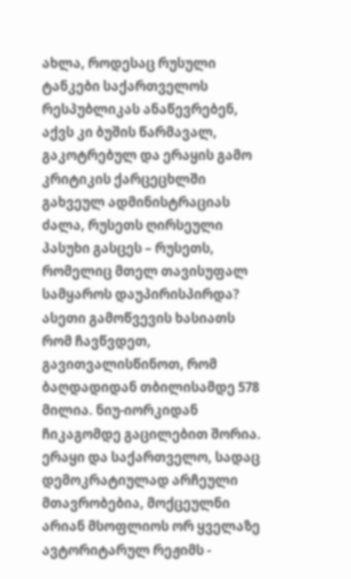ახლა, როდესაც რუსული ტანკები საქართველოს რესპუბლიკას ანაწევრებენ, აქვს კი ბუშის წარმავალ, გაკოტრებულ და ერაყის გამო კრიტიკის ქარცეცხლში გახვეულ ადმინისტრაციას ძალა, რუსეთს ღირსეული პასუხი გასცეს – რუსეთს, რომელიც მთელ თავისუფალ სამყაროს დაუპირისპირდა?
ასეთი გამოწვევის ხასიათს რომ ჩავწვდეთ, გავითვალისწინოთ, რომ ბაღდადიდან თბილისამდე 578 მილია. ნიუ-იორკიდან ჩიკაგომდე გაცილებით შორია. ერაყი და საქართველო, სადაც დემოკრატიულად არჩეული მთავრობებია, მოქცეულნი არიან მსოფლიოს ორ ყველაზე ავტორიტარულ რეჟიმს -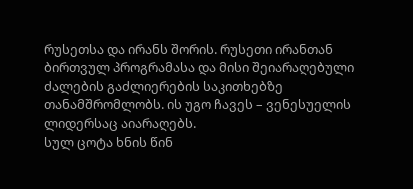რუსეთსა და ირანს შორის. რუსეთი ირანთან ბირთვულ პროგრამასა და მისი შეიარაღებული ძალების გაძლიერების საკითხებზე თანამშრომლობს. ის უგო ჩავეს – ვენესუელის ლიდერსაც აიარაღებს.
სულ ცოტა ხნის წინ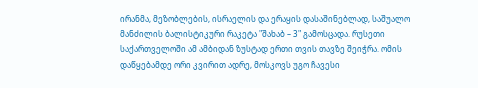ირანმა, მეზობლების, ისრაელის და ერაყის დასაშინებლად, საშუალო მანძილის ბალისტიკური რაკეტა "შახაბ – 3" გამოსცადა. რუსეთი საქართველოში ამ ამბიდან ზუსტად ერთი თვის თავზე შეიჭრა. ომის დაწყებამდე ორი კვირით ადრე, მოსკოვს უგო ჩავესი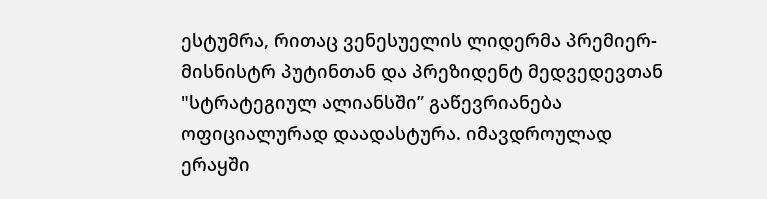ესტუმრა, რითაც ვენესუელის ლიდერმა პრემიერ-მისნისტრ პუტინთან და პრეზიდენტ მედვედევთან "სტრატეგიულ ალიანსში” გაწევრიანება ოფიციალურად დაადასტურა. იმავდროულად ერაყში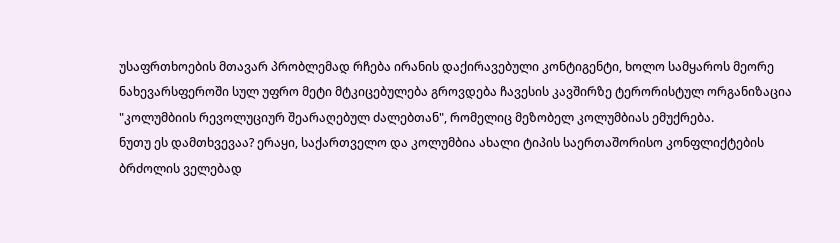უსაფრთხოების მთავარ პრობლემად რჩება ირანის დაქირავებული კონტიგენტი, ხოლო სამყაროს მეორე ნახევარსფეროში სულ უფრო მეტი მტკიცებულება გროვდება ჩავესის კავშირზე ტერორისტულ ორგანიზაცია "კოლუმბიის რევოლუციურ შეარაღებულ ძალებთან", რომელიც მეზობელ კოლუმბიას ემუქრება.
ნუთუ ეს დამთხვევაა? ერაყი, საქართველო და კოლუმბია ახალი ტიპის საერთაშორისო კონფლიქტების ბრძოლის ველებად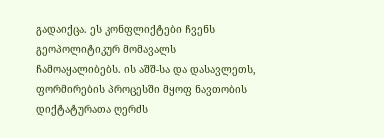გადაიქცა. ეს კონფლიქტები ჩვენს გეოპოლიტიკურ მომავალს ჩამოაყალიბებს. ის აშშ-სა და დასავლეთს, ფორმირების პროცესში მყოფ ნავთობის დიქტატურათა ღერძს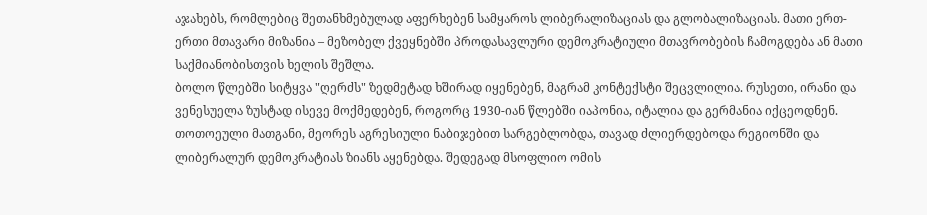აჯახებს, რომლებიც შეთანხმებულად აფერხებენ სამყაროს ლიბერალიზაციას და გლობალიზაციას. მათი ერთ-ერთი მთავარი მიზანია – მეზობელ ქვეყნებში პროდასავლური დემოკრატიული მთავრობების ჩამოგდება ან მათი საქმიანობისთვის ხელის შეშლა.
ბოლო წლებში სიტყვა "ღერძს" ზედმეტად ხშირად იყენებენ, მაგრამ კონტექსტი შეცვლილია. რუსეთი, ირანი და ვენესუელა ზუსტად ისევე მოქმედებენ, როგორც 1930-იან წლებში იაპონია, იტალია და გერმანია იქცეოდნენ. თოთოეული მათგანი, მეორეს აგრესიული ნაბიჯებით სარგებლობდა, თავად ძლიერდებოდა რეგიონში და ლიბერალურ დემოკრატიას ზიანს აყენებდა. შედეგად მსოფლიო ომის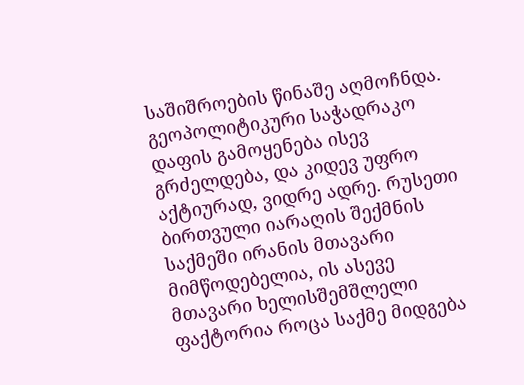საშიშროების წინაშე აღმოჩნდა.
გეოპოლიტიკური საჭადრაკო დაფის გამოყენება ისევ გრძელდება, და კიდევ უფრო აქტიურად, ვიდრე ადრე. რუსეთი ბირთვული იარაღის შექმნის საქმეში ირანის მთავარი მიმწოდებელია, ის ასევე მთავარი ხელისშემშლელი ფაქტორია როცა საქმე მიდგება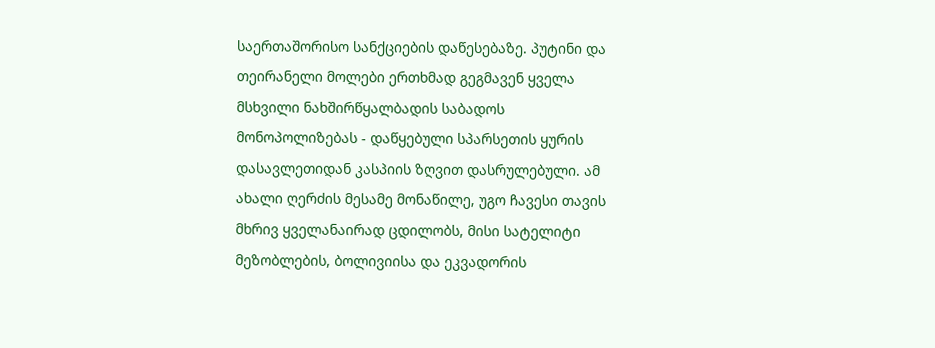საერთაშორისო სანქციების დაწესებაზე. პუტინი და თეირანელი მოლები ერთხმად გეგმავენ ყველა მსხვილი ნახშირწყალბადის საბადოს მონოპოლიზებას - დაწყებული სპარსეთის ყურის დასავლეთიდან კასპიის ზღვით დასრულებული. ამ ახალი ღერძის მესამე მონაწილე, უგო ჩავესი თავის მხრივ ყველანაირად ცდილობს, მისი სატელიტი მეზობლების, ბოლივიისა და ეკვადორის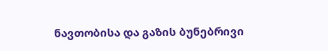ნავთობისა და გაზის ბუნებრივი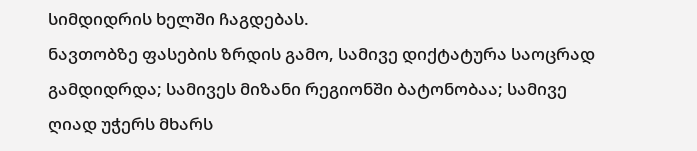სიმდიდრის ხელში ჩაგდებას.
ნავთობზე ფასების ზრდის გამო, სამივე დიქტატურა საოცრად გამდიდრდა; სამივეს მიზანი რეგიონში ბატონობაა; სამივე ღიად უჭერს მხარს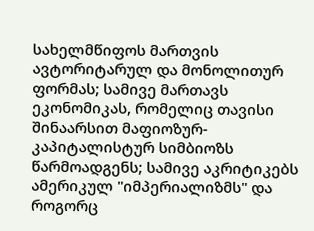სახელმწიფოს მართვის ავტორიტარულ და მონოლითურ ფორმას; სამივე მართავს ეკონომიკას, რომელიც თავისი შინაარსით მაფიოზურ-კაპიტალისტურ სიმბიოზს წარმოადგენს; სამივე აკრიტიკებს ამერიკულ "იმპერიალიზმს" და როგორც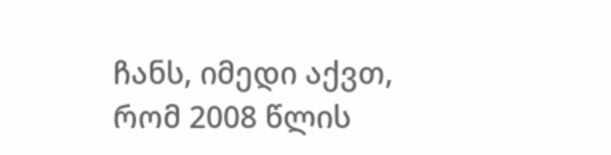ჩანს, იმედი აქვთ, რომ 2008 წლის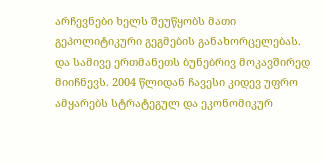არჩევნები ხელს შეუწყობს მათი გეპოლიტიკური გეგმების განახორცელებას.
და სამივე ერთმანეთს ბუნებრივ მოკავშირედ მიიჩნევს. 2004 წლიდან ჩავესი კიდევ უფრო ამყარებს სტრატეგულ და ეკონომიკურ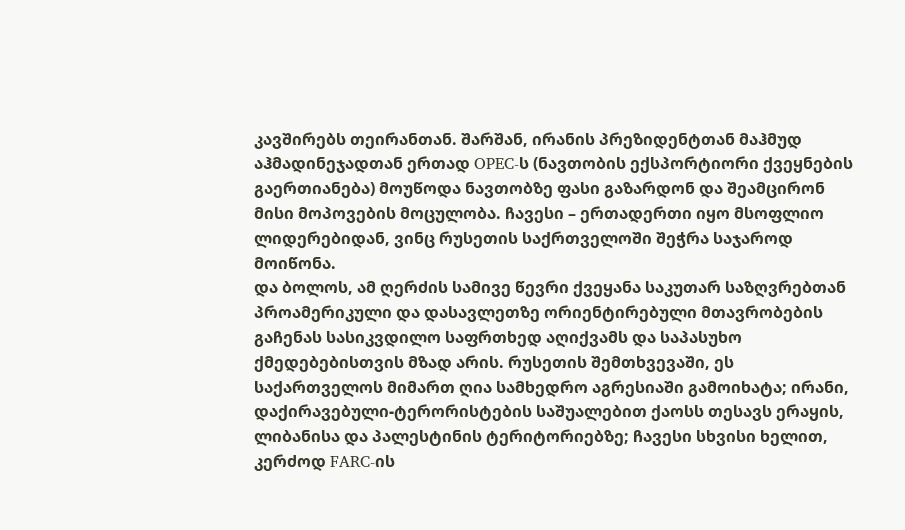კავშირებს თეირანთან. შარშან, ირანის პრეზიდენტთან მაჰმუდ აჰმადინეჯადთან ერთად OPEC-ს (ნავთობის ექსპორტიორი ქვეყნების გაერთიანება) მოუწოდა ნავთობზე ფასი გაზარდონ და შეამცირონ მისი მოპოვების მოცულობა. ჩავესი – ერთადერთი იყო მსოფლიო ლიდერებიდან, ვინც რუსეთის საქრთველოში შეჭრა საჯაროდ მოიწონა.
და ბოლოს, ამ ღერძის სამივე წევრი ქვეყანა საკუთარ საზღვრებთან პროამერიკული და დასავლეთზე ორიენტირებული მთავრობების გაჩენას სასიკვდილო საფრთხედ აღიქვამს და საპასუხო ქმედებებისთვის მზად არის. რუსეთის შემთხვევაში, ეს საქართველოს მიმართ ღია სამხედრო აგრესიაში გამოიხატა; ირანი, დაქირავებული-ტერორისტების საშუალებით ქაოსს თესავს ერაყის, ლიბანისა და პალესტინის ტერიტორიებზე; ჩავესი სხვისი ხელით, კერძოდ FARC-ის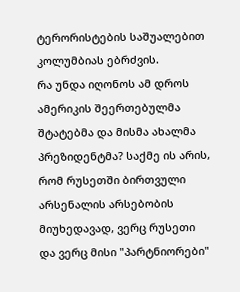ტერორისტების საშუალებით კოლუმბიას ებრძვის.
რა უნდა იღონოს ამ დროს ამერიკის შეერთებულმა შტატებმა და მისმა ახალმა პრეზიდენტმა? საქმე ის არის, რომ რუსეთში ბირთვული არსენალის არსებობის მიუხედავად, ვერც რუსეთი და ვერც მისი "პარტნიორები"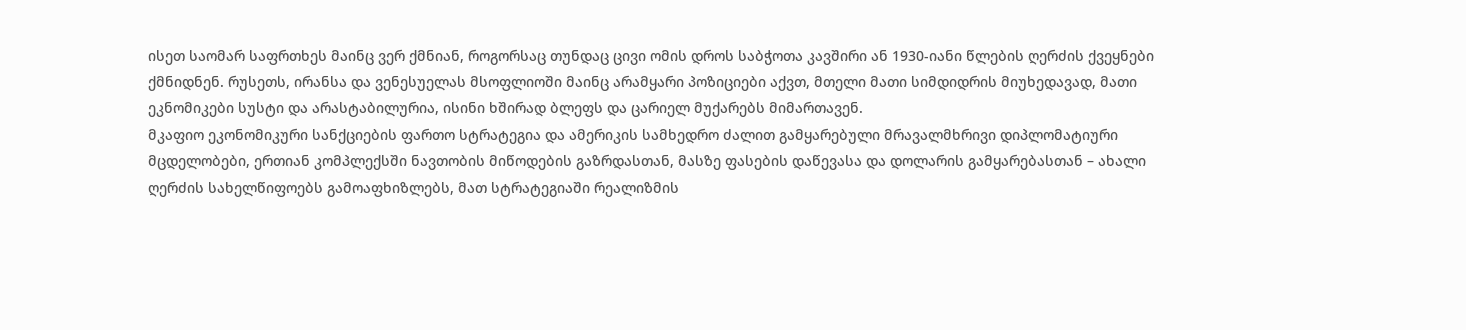ისეთ საომარ საფრთხეს მაინც ვერ ქმნიან, როგორსაც თუნდაც ცივი ომის დროს საბჭოთა კავშირი ან 1930-იანი წლების ღერძის ქვეყნები ქმნიდნენ. რუსეთს, ირანსა და ვენესუელას მსოფლიოში მაინც არამყარი პოზიციები აქვთ, მთელი მათი სიმდიდრის მიუხედავად, მათი ეკნომიკები სუსტი და არასტაბილურია, ისინი ხშირად ბლეფს და ცარიელ მუქარებს მიმართავენ.
მკაფიო ეკონომიკური სანქციების ფართო სტრატეგია და ამერიკის სამხედრო ძალით გამყარებული მრავალმხრივი დიპლომატიური მცდელობები, ერთიან კომპლექსში ნავთობის მიწოდების გაზრდასთან, მასზე ფასების დაწევასა და დოლარის გამყარებასთან – ახალი ღერძის სახელწიფოებს გამოაფხიზლებს, მათ სტრატეგიაში რეალიზმის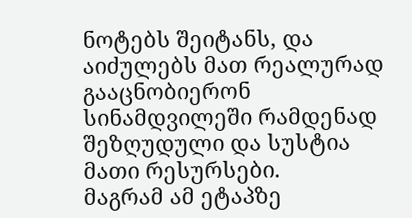ნოტებს შეიტანს, და აიძულებს მათ რეალურად გააცნობიერონ სინამდვილეში რამდენად შეზღუდული და სუსტია მათი რესურსები.
მაგრამ ამ ეტაპზე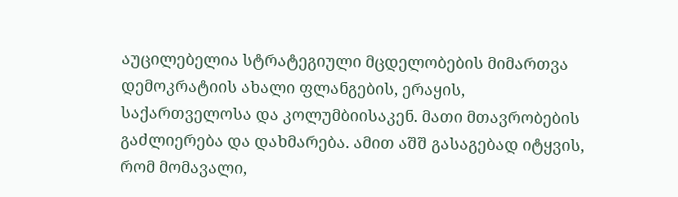აუცილებელია სტრატეგიული მცდელობების მიმართვა დემოკრატიის ახალი ფლანგების, ერაყის, საქართველოსა და კოლუმბიისაკენ. მათი მთავრობების გაძლიერება და დახმარება. ამით აშშ გასაგებად იტყვის, რომ მომავალი,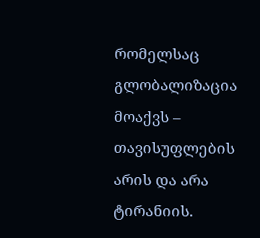რომელსაც გლობალიზაცია მოაქვს – თავისუფლების არის და არა ტირანიის.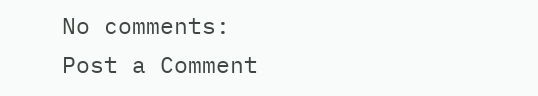No comments:
Post a Comment